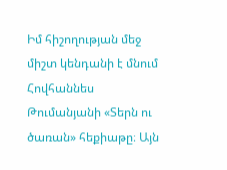Իմ հիշողության մեջ միշտ կենդանի է մնում Հովհաննես Թումանյանի «Տերն ու ծառան» հեքիաթը։ Այն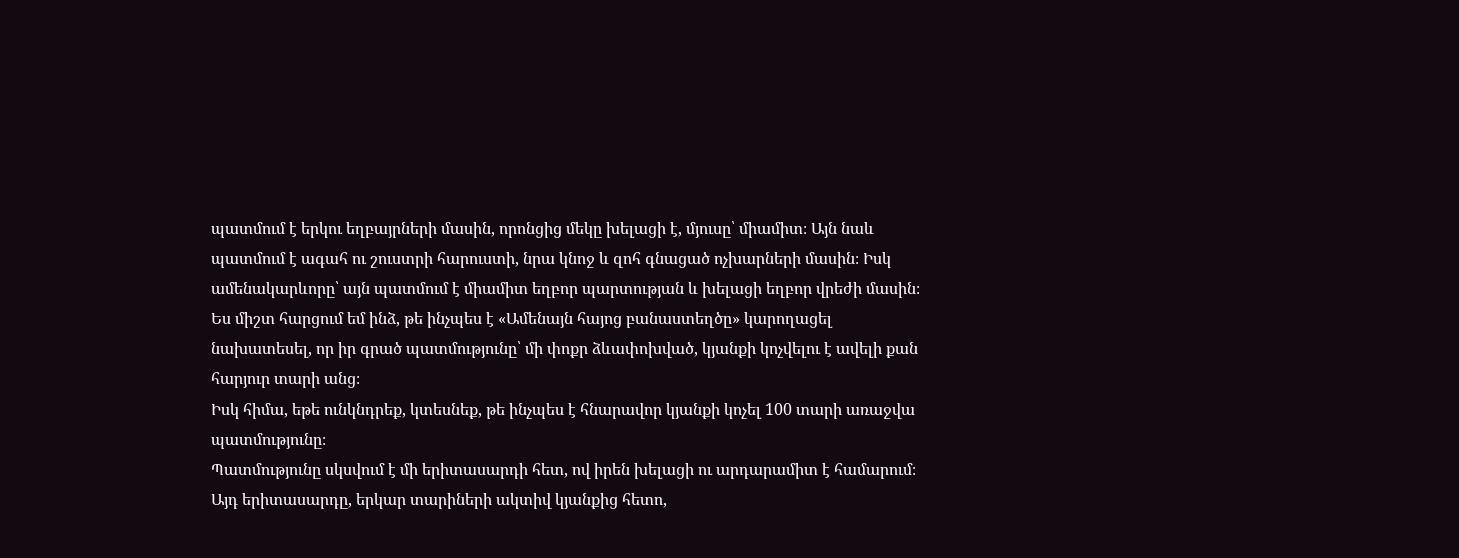պատմում է երկու եղբայրների մասին, որոնցից մեկը խելացի է, մյուսը՝ միամիտ։ Այն նաև պատմում է ագահ ու շուստրի հարուստի, նրա կնոջ և զոհ գնացած ոչխարների մասին։ Իսկ ամենակարևորը՝ այն պատմում է միամիտ եղբոր պարտության և խելացի եղբոր վրեժի մասին։ Ես միշտ հարցում եմ ինձ, թե ինչպես է «Ամենայն հայոց բանաստեղծը» կարողացել նախատեսել, որ իր գրած պատմությունը՝ մի փոքր ձևափոխված, կյանքի կոչվելու է ավելի քան հարյուր տարի անց։
Իսկ հիմա, եթե ունկնդրեք, կտեսնեք, թե ինչպես է հնարավոր կյանքի կոչել 100 տարի առաջվա պատմությունը։
Պատմությունը սկսվում է մի երիտասարդի հետ, ով իրեն խելացի ու արդարամիտ է համարում։ Այդ երիտասարդը, երկար տարիների ակտիվ կյանքից հետո,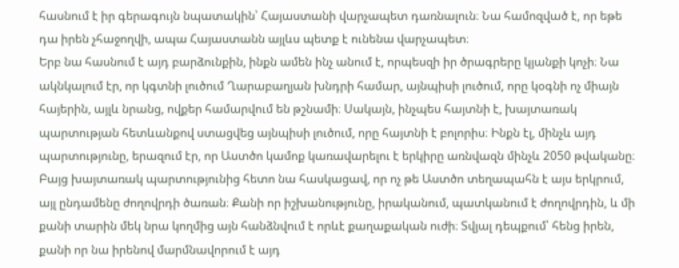հասնում է իր գերագույն նպատակին՝ Հայաստանի վարչապետ դառնալուն։ Նա համոզված է, որ եթե դա իրեն չհաջողվի, ապա Հայաստանն այլևս պետք է ունենա վարչապետ։
Երբ նա հասնում է այդ բարձունքին, ինքն ամեն ինչ անում է, որպեսզի իր ծրագրերը կյանքի կոչի։ Նա ակնկալում էր, որ կգտնի լուծում Ղարաբաղյան խնդրի համար, այնպիսի լուծում, որը կօգնի ոչ միայն հայերին, այլև նրանց, ովքեր համարվում են թշնամի։ Սակայն, ինչպես հայտնի է, խայտառակ պարտության հետևանքով ստացվեց այնպիսի լուծում, որը հայտնի է բոլորիս։ Ինքն էլ, մինչև այդ պարտությունը, երազում էր, որ Աստծո կամոք կառավարելու է երկիրը առնվազն մինչև 2050 թվականը։
Բայց խայտառակ պարտությունից հետո նա հասկացավ, որ ոչ թե Աստծո տեղապահն է այս երկրում, այլ ընդամենը ժողովրդի ծառան։ Քանի որ իշխանությունը, իրականում, պատկանում է ժողովրդին, և մի քանի տարին մեկ նրա կողմից այն հանձնվում է որևէ քաղաքական ուժի։ Տվյալ դեպքում՝ հենց իրեն, քանի որ նա իրենով մարմնավորում է այդ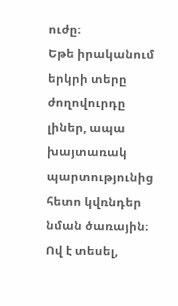ուժը։
Եթե իրականում երկրի տերը ժողովուրդը լիներ, ապա խայտառակ պարտությունից հետո կվռնդեր նման ծառային։ Ով է տեսել,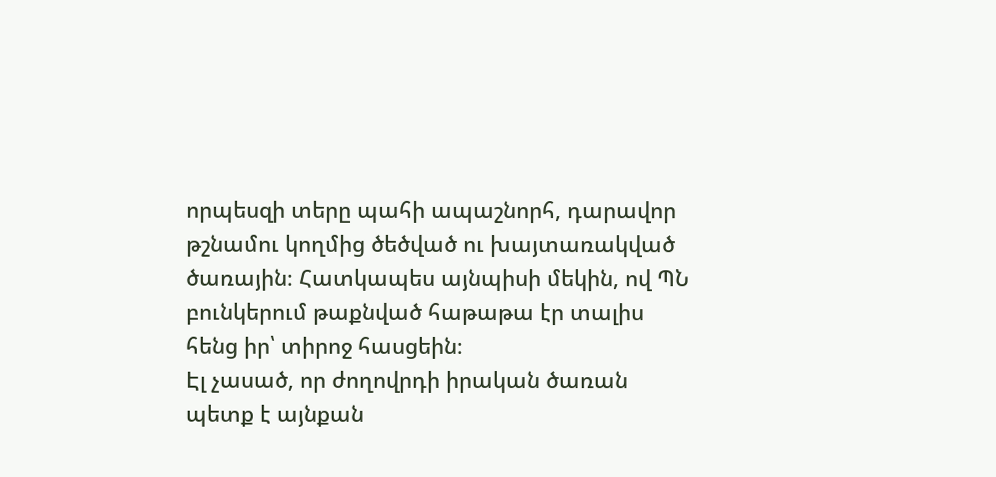որպեսզի տերը պահի ապաշնորհ, դարավոր թշնամու կողմից ծեծված ու խայտառակված ծառային։ Հատկապես այնպիսի մեկին, ով ՊՆ բունկերում թաքնված հաթաթա էր տալիս հենց իր՝ տիրոջ հասցեին։
Էլ չասած, որ ժողովրդի իրական ծառան պետք է այնքան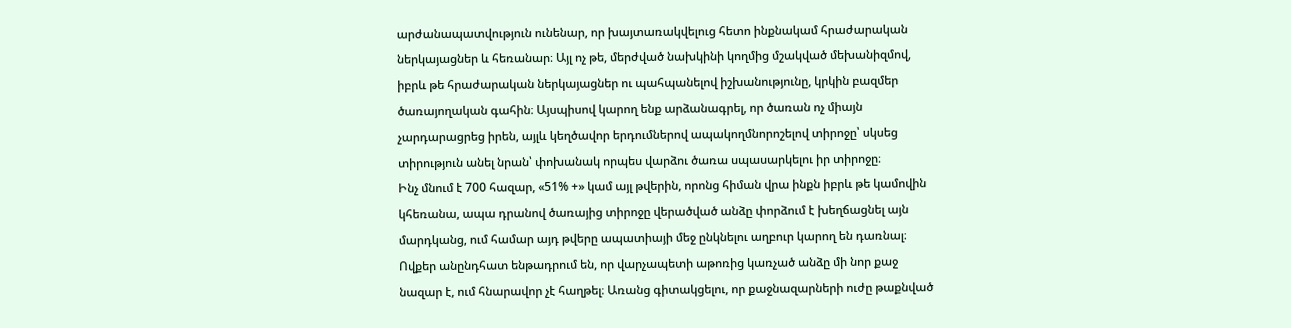արժանապատվություն ունենար, որ խայտառակվելուց հետո ինքնակամ հրաժարական ներկայացներ և հեռանար։ Այլ ոչ թե, մերժված նախկինի կողմից մշակված մեխանիզմով, իբրև թե հրաժարական ներկայացներ ու պահպանելով իշխանությունը, կրկին բազմեր ծառայողական գահին։ Այսպիսով կարող ենք արձանագրել, որ ծառան ոչ միայն չարդարացրեց իրեն, այլև կեղծավոր երդումներով ապակողմնորոշելով տիրոջը՝ սկսեց տիրություն անել նրան՝ փոխանակ որպես վարձու ծառա սպասարկելու իր տիրոջը։
Ինչ մնում է 700 հազար, «51% +» կամ այլ թվերին, որոնց հիման վրա ինքն իբրև թե կամովին կհեռանա, ապա դրանով ծառայից տիրոջը վերածված անձը փորձում է խեղճացնել այն մարդկանց, ում համար այդ թվերը ապատիայի մեջ ընկնելու աղբուր կարող են դառնալ։ Ովքեր անընդհատ ենթադրում են, որ վարչապետի աթոռից կառչած անձը մի նոր քաջ նազար է, ում հնարավոր չէ հաղթել։ Առանց գիտակցելու, որ քաջնազարների ուժը թաքնված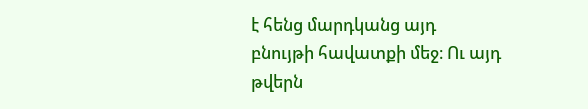է հենց մարդկանց այդ բնույթի հավատքի մեջ։ Ու այդ թվերն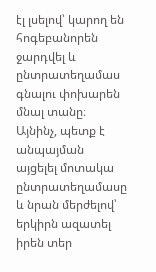էլ լսելով՝ կարող են հոգեբանորեն ջարդվել և ընտրատեղամաս գնալու փոխարեն մնալ տանը։ Այնինչ, պետք է անպայման այցելել մոտակա ընտրատեղամասը և նրան մերժելով՝ երկիրն ազատել իրեն տեր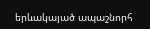երևակայած ապաշնորհ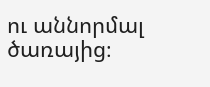ու աննորմալ ծառայից։